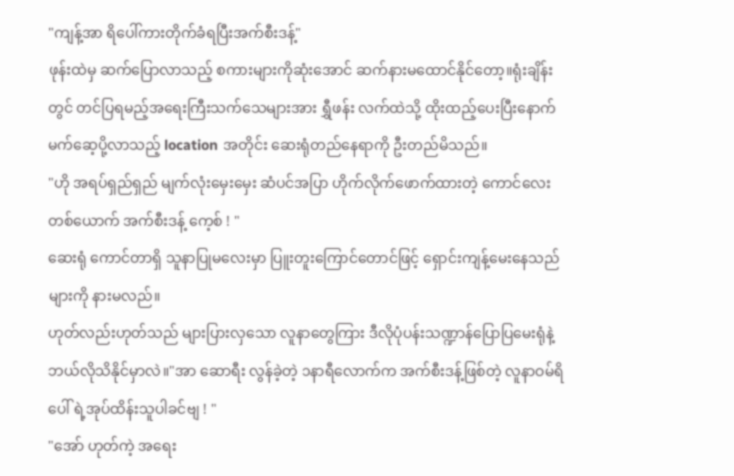"ကျန့်အာ ရိပေါ်ကားတိုက်ခံရပြီးအက်စီးဒန့်"
ဖုန်းထဲမှ ဆက်ပြောလာသည့် စကားများကိုဆုံးအောင် ဆက်နားမထောင်နိုင်တော့။ရုံးချိန်းတွင် တင်ပြရမည့်အရေးကြီးသက်သေများအား ရွှီဖန်း လက်ထဲသို့ ထိုးထည့်ပေးပြီးနောက် မက်ဆေ့ပို့လာသည့် location အတိုင်း ဆေးရုံတည်နေရာကို ဦးတည်မိသည်။
"ဟို အရပ်ရှည်ရှည် မျက်လုံးမှေးမှေး ဆံပင်အပြာ ဟိုက်လိုက်ဖောက်ထားတဲ့ ကောင်လေးတစ်ယောက် အက်စီးဒန့် ကေ့စ် ! "
ဆေးရုံ ကောင်တာရှိ သူနာပြုမလေးမှာ ပြူးတူးကြောင်တောင်ဖြင့် ရှောင်းကျန့်မေးနေသည်များကို နားမလည်။
ဟုတ်လည်းဟုတ်သည် များပြားလှသော လူနာတွေကြား ဒီလိုပုံပန်းသဏ္ဍာန်ပြောပြမေးရုံနဲ့ ဘယ်လိုသိနိုင်မှာလဲ။"အာ ဆောရီး လွန်ခဲ့တဲ့ ၁နာရီလောက်က အက်စီးဒန့်ဖြစ်တဲ့ လူနာဝမ်ရိပေါ် ရဲ့အုပ်ထိန်းသူပါခင်ဗျ ! "
"အော် ဟုတ်ကဲ့ အရေး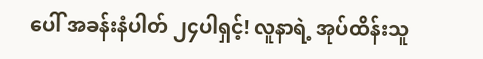ပေါ် အခန်းနံပါတ် ၂၄ပါရှင့်! လူနာရဲ့ အုပ်ထိန်းသူ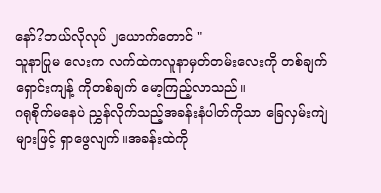နော်?ဘယ်လိုလုပ် ၂ယောက်တောင် "
သူနာပြုမ လေးက လက်ထဲကလူနာမှတ်တမ်းလေးကို တစ်ချက် ရှောင်းကျန့် ကိုတစ်ချက် မော့ကြည့်လာသည်။
ဂရုစိုက်မနေပဲ ညွှန်လိုက်သည့်အခန်းနံပါတ်ကိုသာ ခြေလှမ်းကျဲများဖြင့် ရှာဖွေလျက်။အခန်းထဲကို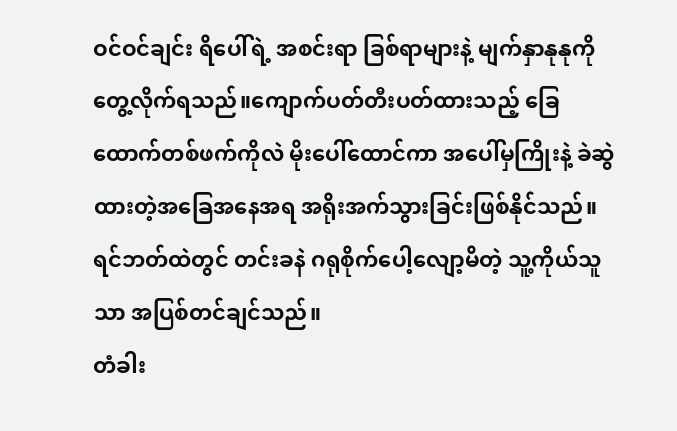ဝင်ဝင်ချင်း ရိပေါ်ရဲ့ အစင်းရာ ခြစ်ရာများနဲ့ မျက်နှာနုနုကိုတွေ့လိုက်ရသည်။ကျောက်ပတ်တီးပတ်ထားသည့် ခြေထောက်တစ်ဖက်ကိုလဲ မိုးပေါ်ထောင်ကာ အပေါ်မှကြိုးနဲ့ ခဲဆွဲထားတဲ့အခြေအနေအရ အရိုးအက်သွားခြင်းဖြစ်နိုင်သည်။ရင်ဘတ်ထဲတွင် တင်းခနဲ ဂရုစိုက်ပေါ့လျော့မိတဲ့ သူ့ကိုယ်သူသာ အပြစ်တင်ချင်သည်။
တံခါး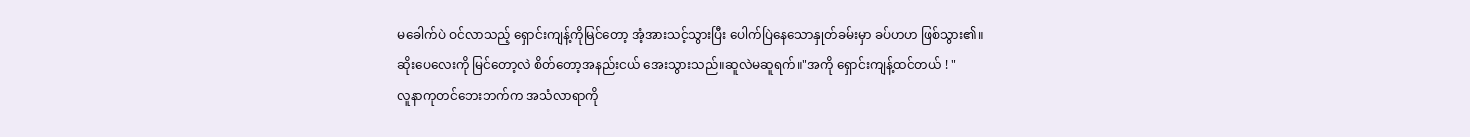မခေါက်ပဲ ဝင်လာသည့် ရှောင်းကျန့်ကိုမြင်တော့ အံ့အားသင့်သွားပြီး ပေါက်ပြဲနေသောနှုတ်ခမ်းမှာ ခပ်ဟဟ ဖြစ်သွား၏။
ဆိုးပေလေးကို မြင်တော့လဲ စိတ်တော့အနည်းငယ် အေးသွားသည်။ဆူလဲမဆူရက်။"အကို ရှောင်းကျန့်ထင်တယ် ! "
လူနာကုတင်ဘေးဘက်က အသံလာရာကို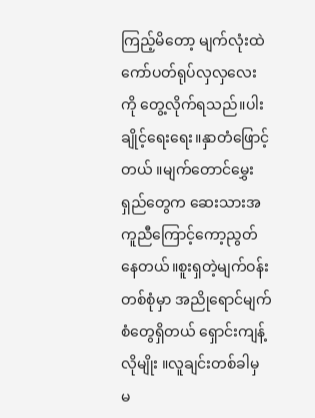ကြည့်မိတော့ မျက်လုံးထဲ ကော်ပတ်ရုပ်လှလှလေးကို တွေ့လိုက်ရသည်။ပါးချိုင့်ရေးရေး။နှာတံဖြောင့်တယ် ။မျက်တောင်မွှေးရှည်တွေက ဆေးသားအကူညီကြောင့်ကော့ညွတ်နေတယ်။စူးရှတဲ့မျက်ဝန်းတစ်စုံမှာ အညိုရောင်မျက်စံတွေရှိတယ် ရှောင်းကျန့်လိုမျိုး ။လူချင်းတစ်ခါမှ မ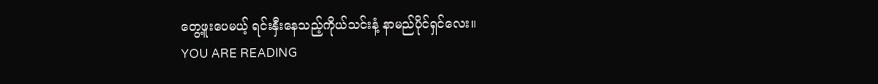တွေ့ဖူးပေမယ့် ရင်းနှီးနေသည့်ကိုယ်သင်းနံ့ နာမည်ပိုင်ရှင်လေး။
YOU ARE READING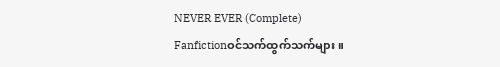NEVER EVER (Complete)
Fanfictionဝင်သက်ထွက်သက်များ ။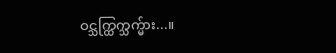ဝင္သက္ထြက္သက္မ်ား...။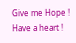Give me Hope ! Have a heart !